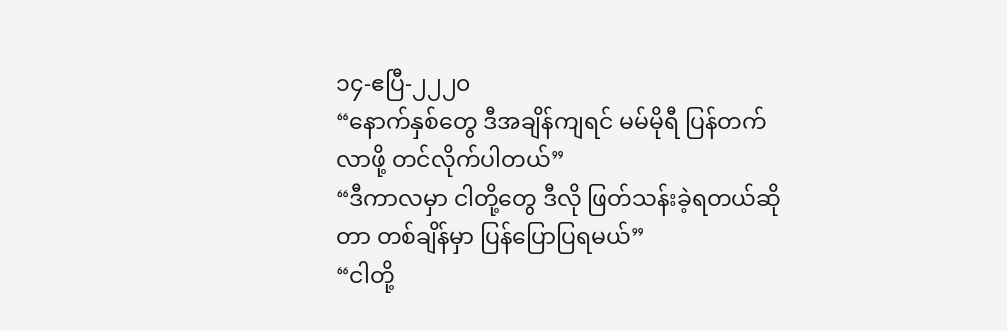၁၄-ဧပြီ-၂၂၂၀
“နောက်နှစ်တွေ ဒီအချိန်ကျရင် မမ်မိုရီ ပြန်တက်လာဖို့ တင်လိုက်ပါတယ်”
“ဒီကာလမှာ ငါတို့တွေ ဒီလို ဖြတ်သန်းခဲ့ရတယ်ဆိုတာ တစ်ချိန်မှာ ပြန်ပြောပြရမယ်”
“ငါတို့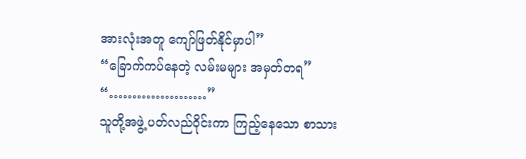အားလုံးအတူ ကျော်ဖြတ်နိုင်မှာပါ”
“ခြောက်ကပ်နေတဲ့ လမ်းမများ အမှတ်တရ”
“…………………”
သူတို့အဖွဲ့ ပတ်လည်ဝိုင်းကာ ကြည့်နေသော စာသား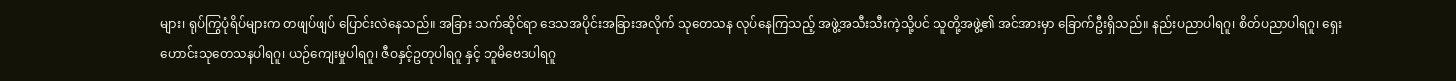များ၊ ရုပ်ကြွပုံရိပ်များက တဖျပ်ဖျပ် ပြောင်းလဲနေသည်။ အခြား သက်ဆိုင်ရာ ဒေသအပိုင်းအခြားအလိုက် သုတေသန လုပ်နေကြသည့် အဖွဲ့အသီးသီးကဲ့သို့ပင် သူတို့အဖွဲ့၏ အင်အားမှာ ခြောက်ဦးရှိသည်။ နည်းပညာပါရဂူ၊ စိတ်ပညာပါရဂူ၊ ရှေးဟောင်းသုတေသနပါရဂူ၊ ယဉ်ကျေးမှုပါရဂူ၊ ဇီဝနှင့်ဥတုပါရဂူ နှင့် ဘူမိဗေဒပါရဂူ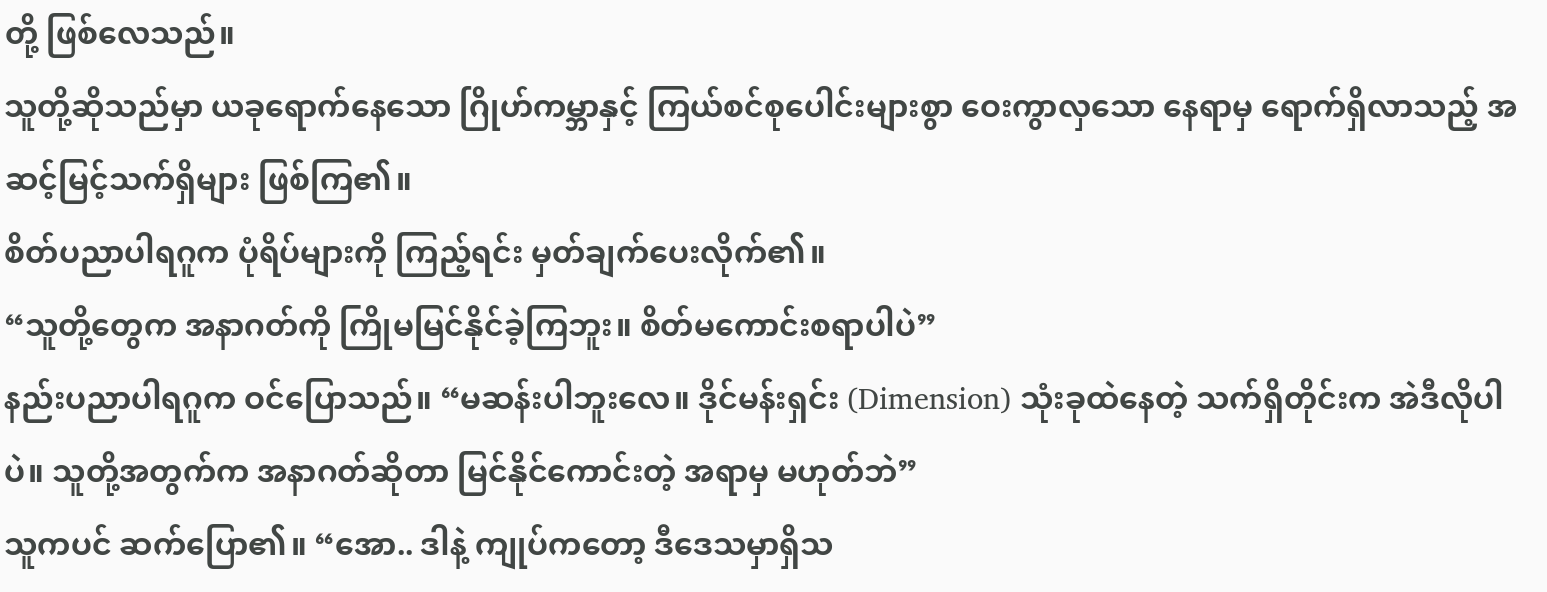တို့ ဖြစ်လေသည်။
သူတို့ဆိုသည်မှာ ယခုရောက်နေသော ဂြိုဟ်ကမ္ဘာနှင့် ကြယ်စင်စုပေါင်းများစွာ ဝေးကွာလှသော နေရာမှ ရောက်ရှိလာသည့် အဆင့်မြင့်သက်ရှိများ ဖြစ်ကြ၏။
စိတ်ပညာပါရဂူက ပုံရိပ်များကို ကြည့်ရင်း မှတ်ချက်ပေးလိုက်၏။
“သူတို့တွေက အနာဂတ်ကို ကြိုမမြင်နိုင်ခဲ့ကြဘူး။ စိတ်မကောင်းစရာပါပဲ”
နည်းပညာပါရဂူက ဝင်ပြောသည်။ “မဆန်းပါဘူးလေ။ ဒိုင်မန်းရှင်း (Dimension) သုံးခုထဲနေတဲ့ သက်ရှိတိုင်းက အဲဒီလိုပါပဲ။ သူတို့အတွက်က အနာဂတ်ဆိုတာ မြင်နိုင်ကောင်းတဲ့ အရာမှ မဟုတ်ဘဲ”
သူကပင် ဆက်ပြော၏။ “အော.. ဒါနဲ့ ကျုပ်ကတော့ ဒီဒေသမှာရှိသ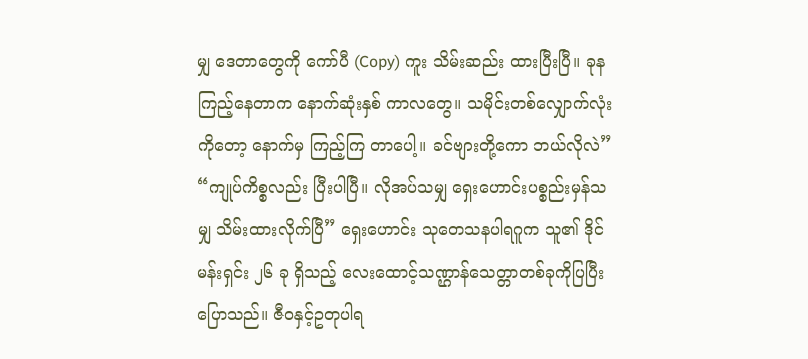မျှ ဒေတာတွေကို ကော်ပီ (Copy) ကူး သိမ်းဆည်း ထားပြီးပြီ။ ခုနကြည့်နေတာက နောက်ဆုံးနှစ် ကာလတွေ။ သမိုင်းတစ်လျှောက်လုံးကိုတော့ နောက်မှ ကြည့်ကြ တာပေါ့။ ခင်ဗျားတို့ကော ဘယ်လိုလဲ”
“ကျုပ်ကိစ္စလည်း ပြီးပါပြီ။ လိုအပ်သမျှ ရှေးဟောင်းပစ္စည်းမှန်သမျှ သိမ်းထားလိုက်ပြီ” ရှေးဟောင်း သုတေသနပါရဂူက သူ၏ ဒိုင်မန်းရှင်း ၂၆ ခု ရှိသည့် လေးထောင့်သဏ္ဌာန်သေတ္တာတစ်ခုကိုပြပြီး ပြောသည်။ ဇီဝနှင့်ဥတုပါရ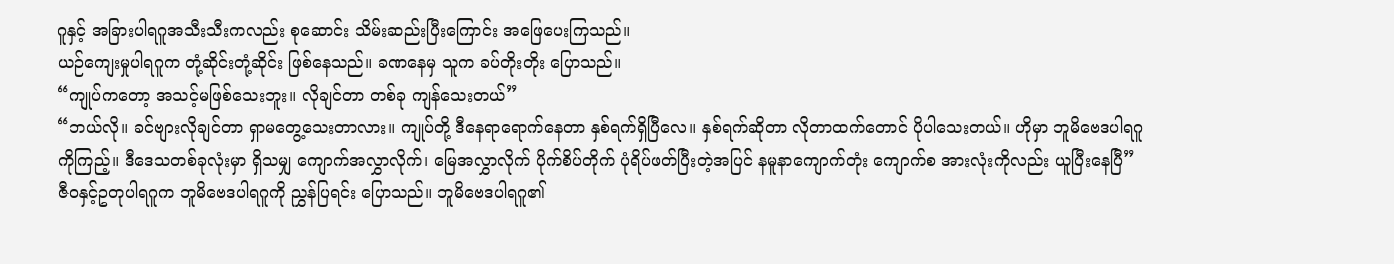ဂူနှင့် အခြားပါရဂူအသီးသီးကလည်း စုဆောင်း သိမ်းဆည်းပြီးကြောင်း အဖြေပေးကြသည်။
ယဉ်ကျေးမှုပါရဂူက တုံ့ဆိုင်းတုံ့ဆိုင်း ဖြစ်နေသည်။ ခဏနေမှ သူက ခပ်တိုးတိုး ပြောသည်။
“ကျုပ်ကတော့ အသင့်မဖြစ်သေးဘူး။ လိုချင်တာ တစ်ခု ကျန်သေးတယ်”
“ဘယ်လို။ ခင်ဗျားလိုချင်တာ ရှာမတွေ့သေးတာလား။ ကျုပ်တို့ ဒီနေရာရောက်နေတာ နှစ်ရက်ရှိပြီလေ။ နှစ်ရက်ဆိုတာ လိုတာထက်တောင် ပိုပါသေးတယ်။ ဟိုမှာ ဘူမိဗေဒပါရဂူကိုကြည့်။ ဒီဒေသတစ်ခုလုံးမှာ ရှိသမျှ ကျောက်အလွှာလိုက်၊ မြေအလွှာလိုက် ပိုက်စိပ်တိုက် ပုံရိပ်ဖတ်ပြီးတဲ့အပြင် နမူနာကျောက်တုံး ကျောက်စ အားလုံးကိုလည်း ယူပြီးနေပြီ”
ဇီဝနှင့်ဥတုပါရဂူက ဘူမိဗေဒပါရဂူကို ညွှန်ပြရင်း ပြောသည်။ ဘူမိဗေဒပါရဂူ၏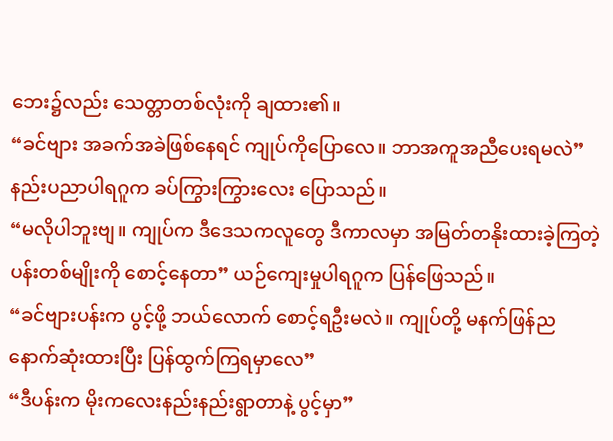ဘေး၌လည်း သေတ္တာတစ်လုံးကို ချထား၏။
“ခင်ဗျား အခက်အခဲဖြစ်နေရင် ကျုပ်ကိုပြောလေ။ ဘာအကူအညီပေးရမလဲ” နည်းပညာပါရဂူက ခပ်ကြွားကြွားလေး ပြောသည်။
“မလိုပါဘူးဗျ။ ကျုပ်က ဒီဒေသကလူတွေ ဒီကာလမှာ အမြတ်တနိုးထားခဲ့ကြတဲ့ ပန်းတစ်မျိုးကို စောင့်နေတာ” ယဉ်ကျေးမှုပါရဂူက ပြန်ဖြေသည်။
“ခင်ဗျားပန်းက ပွင့်ဖို့ ဘယ်လောက် စောင့်ရဦးမလဲ။ ကျုပ်တို့ မနက်ဖြန်ညနောက်ဆုံးထားပြီး ပြန်ထွက်ကြရမှာလေ”
“ဒီပန်းက မိုးကလေးနည်းနည်းရွာတာနဲ့ ပွင့်မှာ”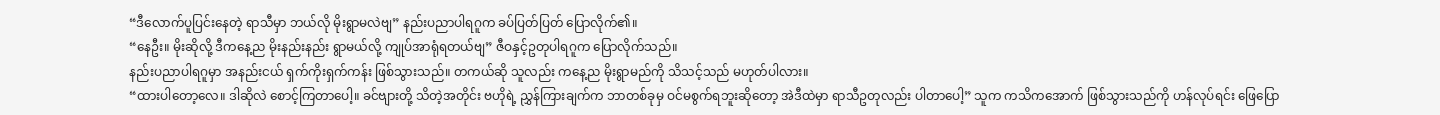“ဒီလောက်ပူပြင်းနေတဲ့ ရာသီမှာ ဘယ်လို မိုးရွာမလဲဗျ” နည်းပညာပါရဂူက ခပ်ပြတ်ပြတ် ပြောလိုက်၏။
“နေဦး။ မိုးဆိုလို့ ဒီကနေ့ည မိုးနည်းနည်း ရွာမယ်လို့ ကျုပ်အာရုံရတယ်ဗျ” ဇီဝနှင့်ဥတုပါရဂူက ပြောလိုက်သည်။
နည်းပညာပါရဂူမှာ အနည်းငယ် ရှက်ကိုးရှက်ကန်း ဖြစ်သွားသည်။ တကယ်ဆို သူလည်း ကနေ့ည မိုးရွာမည်ကို သိသင့်သည် မဟုတ်ပါလား။
“ထားပါတော့လေ။ ဒါဆိုလဲ စောင့်ကြတာပေါ့။ ခင်ဗျားတို့ သိတဲ့အတိုင်း ဗဟိုရဲ့ ညွှန်ကြားချက်က ဘာတစ်ခုမှ ဝင်မစွက်ရဘူးဆိုတော့ အဲဒီထဲမှာ ရာသီဥတုလည်း ပါတာပေါ့” သူက ကသိကအောက် ဖြစ်သွားသည်ကို ဟန်လုပ်ရင်း ဖြေပြော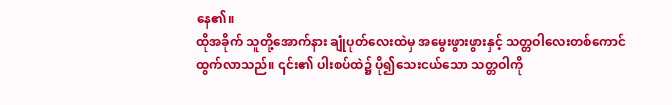နေ၏။
ထိုအခိုက် သူတို့အောက်နား ချုံပုတ်လေးထဲမှ အမွေးဖွားဖွားနှင့် သတ္တဝါလေးတစ်ကောင် ထွက်လာသည်။ ၎င်း၏ ပါးစပ်ထဲ၌ ပို၍သေးငယ်သော သတ္တဝါကို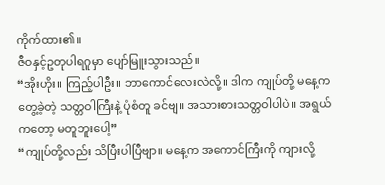ကိုက်ထား၏။
ဇီဝနှင့်ဥတုပါရဂူမှာ ပျော်မြူးသွားသည်။
“အိုးဟိုး။ ကြည့်ပါဦး။ ဘာကောင်လေးလဲလို့။ ဒါက ကျုပ်တို့ မနေ့ကတွေ့ခဲ့တဲ့ သတ္တဝါကြီးနဲ့ ပုံစံတူ ခင်ဗျ။ အသားစားသတ္တဝါပါပဲ။ အရွယ်ကတော့ မတူဘူးပေါ့”
“ကျုပ်တို့လည်း သိပြီးပါပြီဗျာ။ မနေ့က အကောင်ကြီးကို ကျားလို့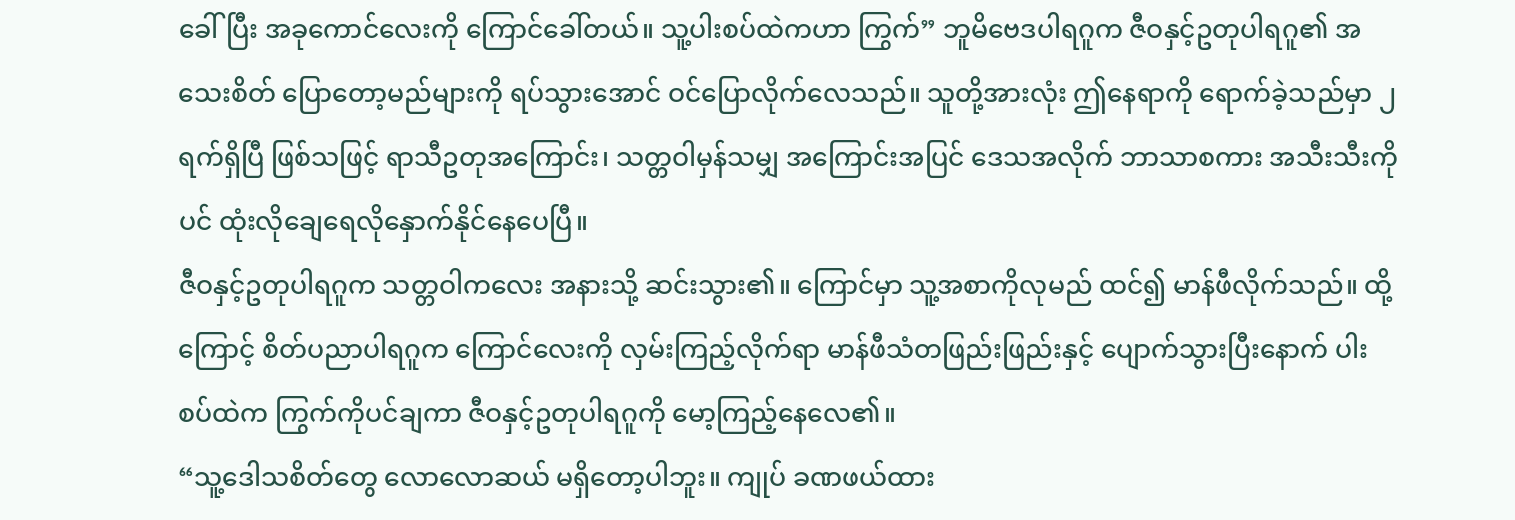ခေါ်ပြီး အခုကောင်လေးကို ကြောင်ခေါ်တယ်။ သူ့ပါးစပ်ထဲကဟာ ကြွက်” ဘူမိဗေဒပါရဂူက ဇီဝနှင့်ဥတုပါရဂူ၏ အသေးစိတ် ပြောတော့မည်များကို ရပ်သွားအောင် ဝင်ပြောလိုက်လေသည်။ သူတို့အားလုံး ဤနေရာကို ရောက်ခဲ့သည်မှာ ၂ ရက်ရှိပြီ ဖြစ်သဖြင့် ရာသီဥတုအကြောင်း၊ သတ္တဝါမှန်သမျှ အကြောင်းအပြင် ဒေသအလိုက် ဘာသာစကား အသီးသီးကိုပင် ထုံးလိုချေရေလိုနှောက်နိုင်နေပေပြီ။
ဇီဝနှင့်ဥတုပါရဂူက သတ္တဝါကလေး အနားသို့ ဆင်းသွား၏။ ကြောင်မှာ သူ့အစာကိုလုမည် ထင်၍ မာန်ဖီလိုက်သည်။ ထို့ကြောင့် စိတ်ပညာပါရဂူက ကြောင်လေးကို လှမ်းကြည့်လိုက်ရာ မာန်ဖီသံတဖြည်းဖြည်းနှင့် ပျောက်သွားပြီးနောက် ပါးစပ်ထဲက ကြွက်ကိုပင်ချကာ ဇီဝနှင့်ဥတုပါရဂူကို မော့ကြည့်နေလေ၏။
“သူ့ဒေါသစိတ်တွေ လောလောဆယ် မရှိတော့ပါဘူး။ ကျုပ် ခဏဖယ်ထား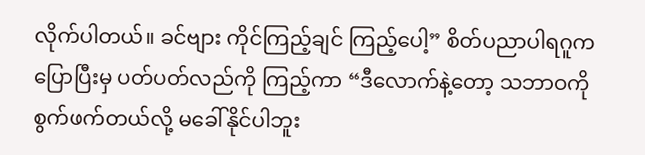လိုက်ပါတယ်။ ခင်ဗျား ကိုင်ကြည့်ချင် ကြည့်ပေါ့” စိတ်ပညာပါရဂူက ပြောပြီးမှ ပတ်ပတ်လည်ကို ကြည့်ကာ “ဒီလောက်နဲ့တော့ သဘာဝကို စွက်ဖက်တယ်လို့ မခေါ်နိုင်ပါဘူး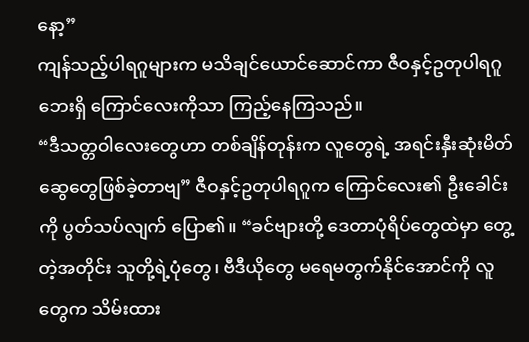နော့”
ကျန်သည့်ပါရဂူများက မသိချင်ယောင်ဆောင်ကာ ဇီဝနှင့်ဥတုပါရဂူဘေးရှိ ကြောင်လေးကိုသာ ကြည့်နေကြသည်။
“ဒီသတ္တဝါလေးတွေဟာ တစ်ချိန်တုန်းက လူတွေရဲ့ အရင်းနှီးဆုံးမိတ်ဆွေတွေဖြစ်ခဲ့တာဗျ” ဇီဝနှင့်ဥတုပါရဂူက ကြောင်လေး၏ ဦးခေါင်းကို ပွတ်သပ်လျက် ပြော၏။ “ခင်ဗျားတို့ ဒေတာပုံရိပ်တွေထဲမှာ တွေ့တဲ့အတိုင်း သူတို့ရဲ့ပုံတွေ၊ ဗီဒီယိုတွေ မရေမတွက်နိုင်အောင်ကို လူတွေက သိမ်းထား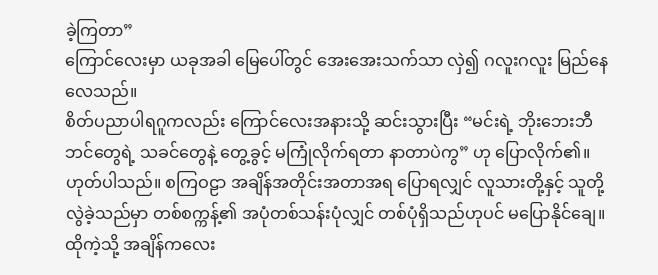ခဲ့ကြတာ”
ကြောင်လေးမှာ ယခုအခါ မြေပေါ်တွင် အေးအေးသက်သာ လှဲ၍ ဂလူးဂလူး မြည်နေလေသည်။
စိတ်ပညာပါရဂူကလည်း ကြောင်လေးအနားသို့ ဆင်းသွားပြီး “မင်းရဲ့ ဘိုးဘေးဘီဘင်တွေရဲ့ သခင်တွေနဲ့ တွေ့ခွင့် မကြုံလိုက်ရတာ နာတာပဲကွ” ဟု ပြောလိုက်၏။
ဟုတ်ပါသည်။ စကြဝဠာ အချိန်အတိုင်းအတာအရ ပြောရလျှင် လူသားတို့နှင့် သူတို့လွဲခဲ့သည်မှာ တစ်စက္ကန့်၏ အပုံတစ်သန်းပုံလျှင် တစ်ပုံရှိသည်ဟုပင် မပြောနိုင်ချေ။ ထိုကဲ့သို့ အချိန်ကလေး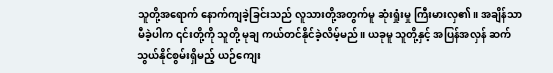သူတို့အရောက် နောက်ကျခဲ့ခြင်းသည် လူသားတို့အတွက်မူ ဆုံးရှုံးမှု ကြီးမားလှ၏။ အချိန်သာမီခဲ့ပါက ၎င်းတို့ကို သူတို့ မုချ ကယ်တင်နိုင်ခဲ့လိမ့်မည်။ ယခုမူ သူတို့နှင့် အပြန်အလှန် ဆက်သွယ်နိုင်စွမ်းရှိမည့် ယဉ်ကျေး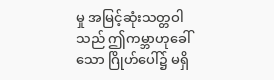မှု အမြင့်ဆုံးသတ္တဝါသည် ဤကမ္ဘာဟုခေါ်သော ဂြိုဟ်ပေါ်၌ မရှိ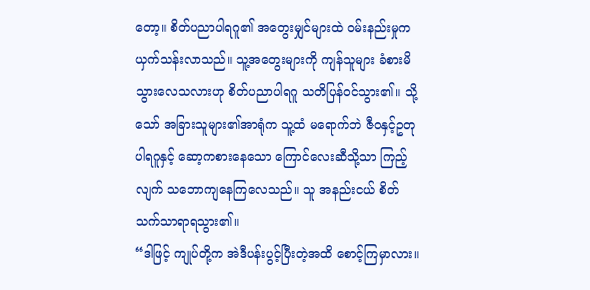တော့။ စိတ်ပညာပါရဂူ၏ အတွေးမျှင်များထဲ ဝမ်းနည်းမှုက ယှက်သန်းလာသည်။ သူ့အတွေးများကို ကျန်သူများ ခံစားမိသွားလေသလားဟု စိတ်ပညာပါရဂူ သတိပြန်ဝင်သွား၏။ သို့သော် အခြားသူများ၏အာရုံက သူ့ထံ မရောက်ဘဲ ဇီဝနှင့်ဥတုပါရဂူနှင့် ဆော့ကစားနေသော ကြောင်လေးဆီသို့သာ ကြည့်လျက် သဘောကျနေကြလေသည်။ သူ အနည်းငယ် စိတ်သက်သာရာရသွား၏။
“ဒါဖြင့် ကျုပ်တို့က အဲဒီပန်းပွင့်ပြီးတဲ့အထိ စောင့်ကြမှာလား။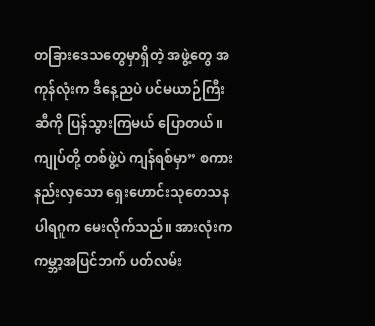တခြားဒေသတွေမှာရှိတဲ့ အဖွဲ့တွေ အကုန်လုံးက ဒီနေ့ညပဲ ပင်မယာဉ်ကြီးဆီကို ပြန်သွားကြမယ် ပြောတယ်။ ကျုပ်တို့ တစ်ဖွဲ့ပဲ ကျန်ရစ်မှာ” စကားနည်းလှသော ရှေးဟောင်းသုတေသနပါရဂူက မေးလိုက်သည်။ အားလုံးက ကမ္ဘာ့အပြင်ဘက် ပတ်လမ်း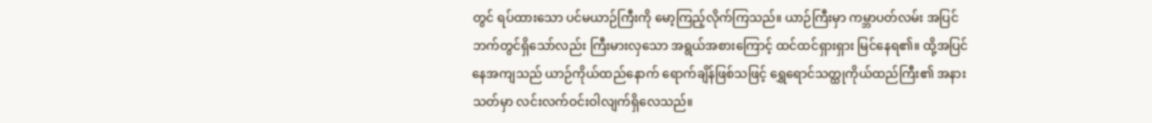တွင် ရပ်ထားသော ပင်မယာဉ်ကြီးကို မော့ကြည့်လိုက်ကြသည်။ ယာဉ်ကြီးမှာ ကမ္ဘာပတ်လမ်း အပြင်ဘက်တွင်ရှိသော်လည်း ကြီးမားလှသော အရွယ်အစားကြောင့် ထင်ထင်ရှားရှား မြင်နေရ၏။ ထို့အပြင် နေအကျသည် ယာဉ်ကိုယ်ထည်နောက် ရောက်ချိန်ဖြစ်သဖြင့် ရွှေရောင်သတ္ထုကိုယ်ထည်ကြီး၏ အနားသတ်မှာ လင်းလက်ဝင်းဝါလျက်ရှိလေသည်။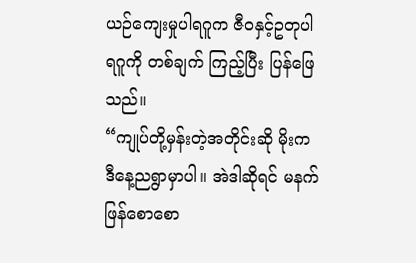ယဉ်ကျေးမှုပါရဂူက ဇီဝနှင့်ဥတုပါရဂူကို တစ်ချက် ကြည့်ပြီး ပြန်ဖြေသည်။
“ကျုပ်တို့မှန်းတဲ့အတိုင်းဆို မိုးက ဒီနေ့ညရွာမှာပါ။ အဲဒါဆိုရင် မနက်ဖြန်စောစော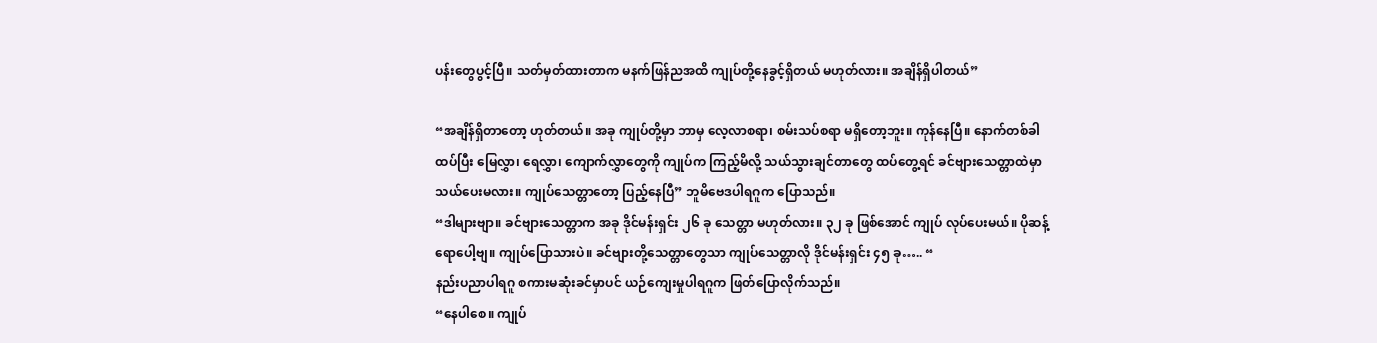ပန်းတွေပွင့်ပြီ။ သတ်မှတ်ထားတာက မနက်ဖြန်ညအထိ ကျုပ်တို့နေခွင့်ရှိတယ် မဟုတ်လား။ အချိန်ရှိပါတယ်”

“အချိန်ရှိတာတော့ ဟုတ်တယ်။ အခု ကျုပ်တို့မှာ ဘာမှ လေ့လာစရာ၊ စမ်းသပ်စရာ မရှိတော့ဘူး။ ကုန်နေပြီ။ နောက်တစ်ခါထပ်ပြီး မြေလွှာ၊ ရေလွှာ၊ ကျောက်လွှာတွေကို ကျုပ်က ကြည့်မိလို့ သယ်သွားချင်တာတွေ ထပ်တွေ့ရင် ခင်ဗျားသေတ္တာထဲမှာ သယ်ပေးမလား။ ကျုပ်သေတ္တာတော့ ပြည့်နေပြီ” ဘူမိဗေဒပါရဂူက ပြောသည်။
“ဒါများဗျာ။ ခင်ဗျားသေတ္တာက အခု ဒိုင်မန်းရှင်း ၂၆ ခု သေတ္တာ မဟုတ်လား။ ၃၂ ခု ဖြစ်အောင် ကျုပ် လုပ်ပေးမယ်။ ပိုဆန့်ရောပေါ့ဗျ။ ကျုပ်ပြောသားပဲ။ ခင်ဗျားတို့သေတ္တာတွေသာ ကျုပ်သေတ္တာလို ဒိုင်မန်းရှင်း ၄၅ ခု….. “
နည်းပညာပါရဂူ စကားမဆုံးခင်မှာပင် ယဉ်ကျေးမှုပါရဂူက ဖြတ်ပြောလိုက်သည်။
“နေပါစေ။ ကျုပ်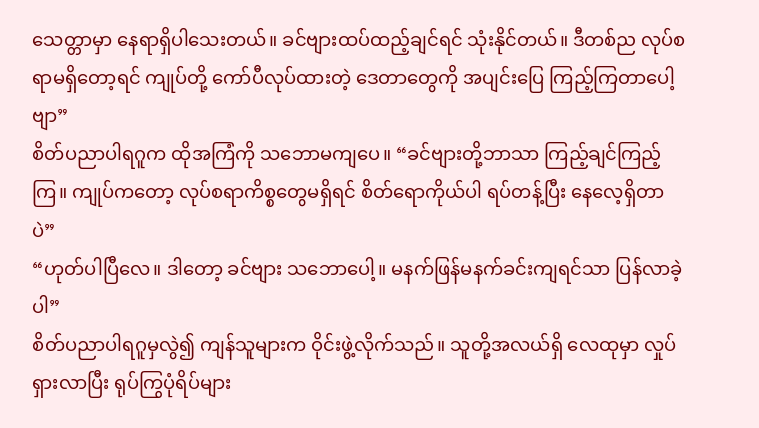သေတ္တာမှာ နေရာရှိပါသေးတယ်။ ခင်ဗျားထပ်ထည့်ချင်ရင် သုံးနိုင်တယ်။ ဒီတစ်ည လုပ်စရာမရှိတော့ရင် ကျုပ်တို့ ကော်ပီလုပ်ထားတဲ့ ဒေတာတွေကို အပျင်းပြေ ကြည့်ကြတာပေါ့ဗျာ”
စိတ်ပညာပါရဂူက ထိုအကြံကို သဘောမကျပေ။ “ခင်ဗျားတို့ဘာသာ ကြည့်ချင်ကြည့်ကြ။ ကျုပ်ကတော့ လုပ်စရာကိစ္စတွေမရှိရင် စိတ်ရောကိုယ်ပါ ရပ်တန့်ပြီး နေလေ့ရှိတာပဲ”
“ဟုတ်ပါပြီလေ။ ဒါတော့ ခင်ဗျား သဘောပေါ့။ မနက်ဖြန်မနက်ခင်းကျရင်သာ ပြန်လာခဲ့ပါ”
စိတ်ပညာပါရဂူမှလွဲ၍ ကျန်သူများက ဝိုင်းဖွဲ့လိုက်သည်။ သူတို့အလယ်ရှိ လေထုမှာ လှုပ်ရှားလာပြီး ရုပ်ကြွပုံရိပ်များ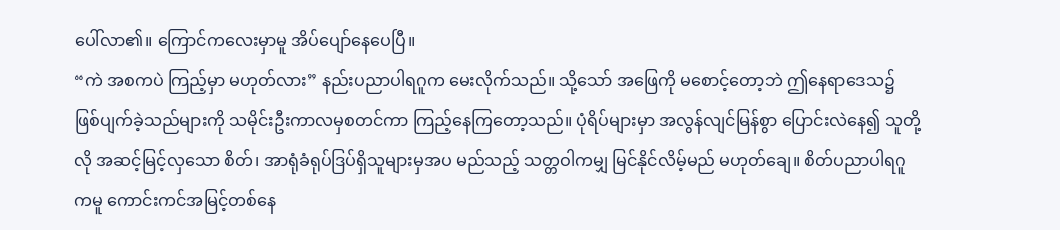ပေါ်လာ၏။ ကြောင်ကလေးမှာမူ အိပ်ပျော်နေပေပြီ။
“ကဲ အစကပဲ ကြည့်မှာ မဟုတ်လား” နည်းပညာပါရဂူက မေးလိုက်သည်။ သို့သော် အဖြေကို မစောင့်တော့ဘဲ ဤနေရာဒေသ၌ ဖြစ်ပျက်ခဲ့သည်များကို သမိုင်းဦးကာလမှစတင်ကာ ကြည့်နေကြတော့သည်။ ပုံရိပ်များမှာ အလွန်လျင်မြန်စွာ ပြောင်းလဲနေ၍ သူတို့လို အဆင့်မြင့်လှသော စိတ်၊ အာရုံခံရုပ်ဒြပ်ရှိသူများမှအပ မည်သည့် သတ္တဝါကမျှ မြင်နိုင်လိမ့်မည် မဟုတ်ချေ။ စိတ်ပညာပါရဂူကမူ ကောင်းကင်အမြင့်တစ်နေ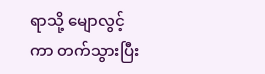ရာသို့ မျောလွင့်ကာ တက်သွားပြီး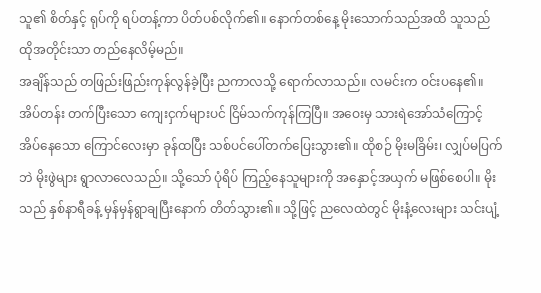သူ၏ စိတ်နှင့် ရုပ်ကို ရပ်တန့်ကာ ပိတ်ပစ်လိုက်၏။ နောက်တစ်နေ့ မိုးသောက်သည်အထိ သူသည် ထိုအတိုင်းသာ တည်နေလိမ့်မည်။
အချိန်သည် တဖြည်းဖြည်းကုန်လွန်ခဲ့ပြီး ညကာလသို့ ရောက်လာသည်။ လမင်းက ဝင်းပနေ၏။ အိပ်တန်း တက်ပြီးသော ကျေးငှက်များပင် ငြိမ်သက်ကုန်ကြပြီ။ အဝေးမှ သားရဲအော်သံကြောင့် အိပ်နေသော ကြောင်လေးမှာ ခုန်ထပြီး သစ်ပင်ပေါ်တက်ပြေးသွား၏။ ထိုစဉ် မိုးမခြိမ်း၊ လျှပ်မပြက်ဘဲ မိုးဖွဲများ ရွာလာလေသည်။ သို့သော် ပုံရိပ် ကြည့်နေသူများကို အနှောင့်အယှက် မဖြစ်စေပါ။ မိုးသည် နှစ်နာရီခန့် မှန်မှန်ရွာချပြီးနောက် တိတ်သွား၏။ သို့ဖြင့် ညလေထဲတွင် မိုးနံ့လေးများ သင်းပျံ့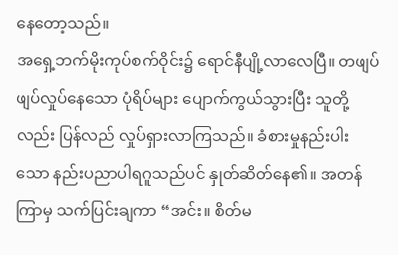နေတော့သည်။
အရှေ့ဘက်မိုးကုပ်စက်ဝိုင်း၌ ရောင်နီပျို့လာလေပြီ။ တဖျပ်ဖျပ်လှုပ်နေသော ပုံရိပ်များ ပျောက်ကွယ်သွားပြီး သူတို့လည်း ပြန်လည် လှုပ်ရှားလာကြသည်။ ခံစားမှုနည်းပါးသော နည်းပညာပါရဂူသည်ပင် နှုတ်ဆိတ်နေ၏။ အတန်ကြာမှ သက်ပြင်းချကာ “အင်း။ စိတ်မ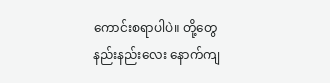ကောင်းစရာပါပဲ။ တို့တွေ နည်းနည်းလေး နောက်ကျ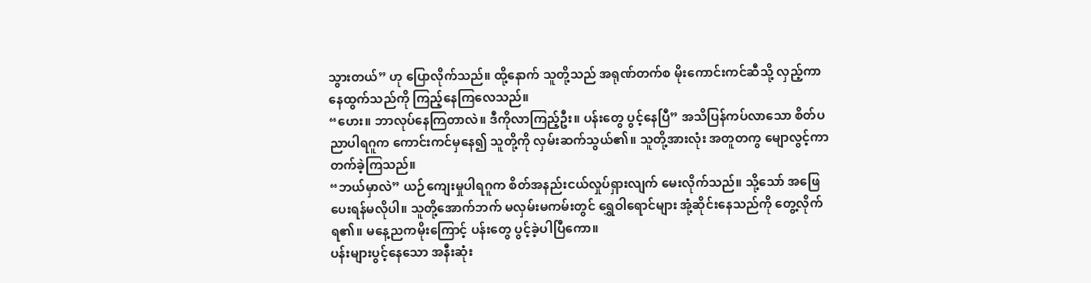သွားတယ်” ဟု ပြောလိုက်သည်။ ထို့နောက် သူတို့သည် အရုဏ်တက်စ မိုးကောင်းကင်ဆီသို့ လှည့်ကာ နေထွက်သည်ကို ကြည့်နေကြလေသည်။
“ဟေး။ ဘာလုပ်နေကြတာလဲ။ ဒီကိုလာကြည့်ဦး။ ပန်းတွေ ပွင့်နေပြီ” အသိပြန်ကပ်လာသော စိတ်ပညာပါရဂူက ကောင်းကင်မှနေ၍ သူတို့ကို လှမ်းဆက်သွယ်၏။ သူတို့အားလုံး အတူတကွ မျောလွင့်ကာ တက်ခဲ့ကြသည်။
“ဘယ်မှာလဲ” ယဉ်ကျေးမှုပါရဂူက စိတ်အနည်းငယ်လှုပ်ရှားလျက် မေးလိုက်သည်။ သို့သော် အဖြေပေးရန်မလိုပါ။ သူတို့အောက်ဘက် မလှမ်းမကမ်းတွင် ရွှေဝါရောင်များ အုံ့ဆိုင်းနေသည်ကို တွေ့လိုက်ရ၏။ မနေ့ညကမိုးကြောင့် ပန်းတွေ ပွင့်ခဲ့ပါပြီကော။
ပန်းများပွင့်နေသော အနီးဆုံး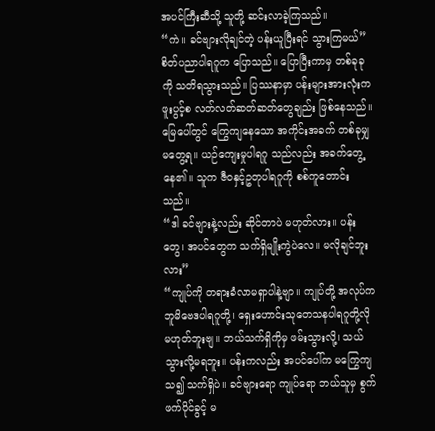အပင်ကြီးဆီသို့ သူတို့ ဆင်းလာခဲ့ကြသည်။
“ကဲ။ ခင်ဗျားလိုချင်တဲ့ ပန်းယူပြီးရင် သွားကြမယ်” စိတ်ပညာပါရဂူက ပြောသည်။ ပြောပြီးကာမှ တစ်ခုခုကို သတိရသွားသည်။ ပြဿနာမှာ ပန်းများအားလုံးက ဖူးပွင့်စ လတ်လတ်ဆတ်ဆတ်တွေချည်း ဖြစ်နေသည်။ မြေပေါ်တွင် ကြွေကျနေသော အကိုင်းအခက် တစ်ခုမျှ မတွေ့ရ။ ယဉ်ကျေးမှုပါရဂူ သည်လည်း အခက်တွေ့နေ၏။ သူက ဇီဝနှင့်ဥတုပါရဂူကို စစ်ကူတောင်းသည်။
“ဒါ ခင်ဗျားနဲ့လည်း ဆိုင်တာပဲ မဟုတ်လား။ ပန်းတွေ၊ အပင်တွေက သက်ရှိမျိုးကွဲပဲလေ။ မလိုချင်ဘူးလား”
“ကျုပ်ကို တရားခံလာမရှာပါနဲ့ဗျာ။ ကျုပ်တို့ အလုပ်က ဘူမိဗေဒပါရဂူတို့၊ ရှေးဟောင်းသုတေသနပါရဂူတို့လို မဟုတ်ဘူးဗျ။ ဘယ်သက်ရှိကိုမှ ဖမ်းသွားလို့၊ သယ်သွားလို့မရဘူး။ ပန်းကလည်း အပင်ပေါ်က မကြွေကျသ၍ သက်ရှိပဲ။ ခင်ဗျားရော ကျုပ်ရော ဘယ်သူမှ စွက်ဖက်ပိုင်ခွင့် မ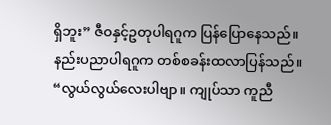ရှိဘူး” ဇီဝနှင့်ဥတုပါရဂူက ပြန်ပြောနေသည်။
နည်းပညာပါရဂူက တစ်စခန်းထလာပြန်သည်။ “လွယ်လွယ်လေးပါဗျာ။ ကျုပ်သာ ကူညီ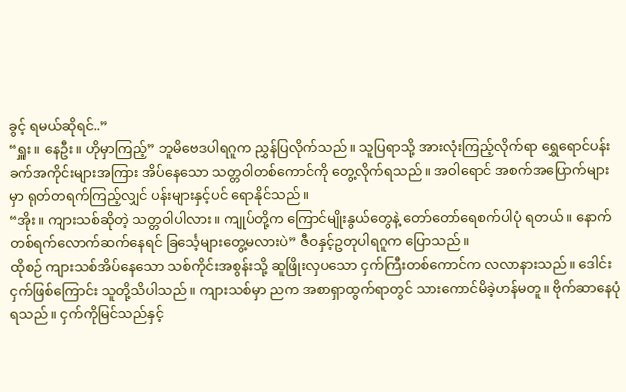ခွင့် ရမယ်ဆိုရင်..”
“ရှူး။ နေဦး။ ဟိုမှာကြည့်” ဘူမိဗေဒပါရဂူက ညွှန်ပြလိုက်သည်။ သူပြရာသို့ အားလုံးကြည့်လိုက်ရာ ရွှေရောင်ပန်းခက်အကိုင်းများအကြား အိပ်နေသော သတ္တဝါတစ်ကောင်ကို တွေ့လိုက်ရသည်။ အဝါရောင် အစက်အပြောက်များမှာ ရုတ်တရက်ကြည့်လျှင် ပန်းများနှင့်ပင် ရောနိုင်သည်။
“အိုး။ ကျားသစ်ဆိုတဲ့ သတ္တဝါပါလား။ ကျုပ်တို့က ကြောင်မျိုးနွယ်တွေနဲ့ တော်တော်ရေစက်ပါပုံ ရတယ်။ နောက်တစ်ရက်လောက်ဆက်နေရင် ခြင်္သေ့များတွေ့မလားပဲ” ဇီဝနှင့်ဥတုပါရဂူက ပြောသည်။
ထိုစဉ် ကျားသစ်အိပ်နေသော သစ်ကိုင်းအစွန်းသို့ ဆူဖြိုးလှပသော ငှက်ကြီးတစ်ကောင်က လလာနားသည်။ ဒေါင်းငှက်ဖြစ်ကြောင်း သူတို့သိပါသည်။ ကျားသစ်မှာ ညက အစာရှာထွက်ရာတွင် သားကောင်မိခဲ့ဟန်မတူ။ ဗိုက်ဆာနေပုံရသည်။ ငှက်ကိုမြင်သည်နှင့်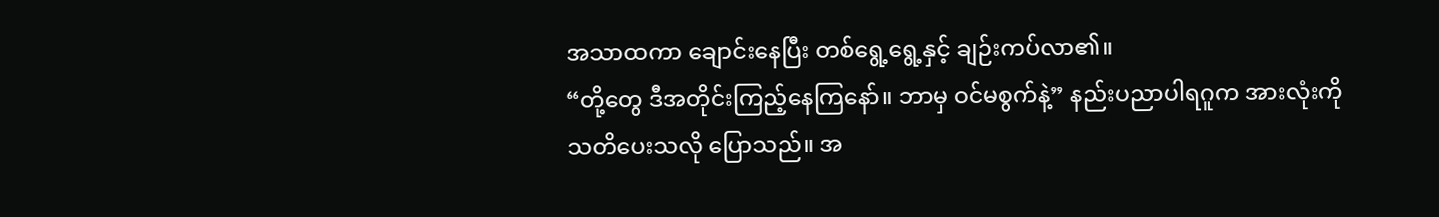အသာထကာ ချောင်းနေပြီး တစ်ရွေ့ရွေ့နှင့် ချဉ်းကပ်လာ၏။
“တို့တွေ ဒီအတိုင်းကြည့်နေကြနော်။ ဘာမှ ဝင်မစွက်နဲ့” နည်းပညာပါရဂူက အားလုံးကို သတိပေးသလို ပြောသည်။ အ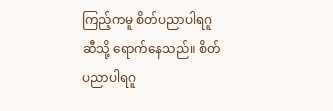ကြည့်ကမူ စိတ်ပညာပါရဂူ ဆီသို့ ရောက်နေသည်။ စိတ်ပညာပါရဂူ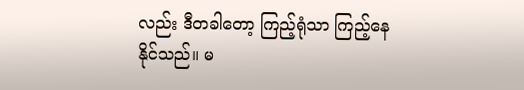လည်း ဒီတခါတော့ ကြည့်ရုံသာ ကြည့်နေ နိုင်သည်။ မ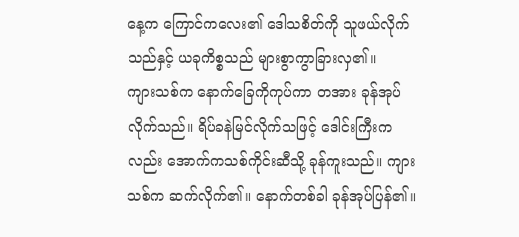နေ့က ကြောင်ကလေး၏ ဒေါသစိတ်ကို သူဖယ်လိုက်သည်နှင့် ယခုကိစ္စသည် များစွာကွာခြားလှ၏။
ကျားသစ်က နောက်ခြေကိုကုပ်ကာ တအား ခုန်အုပ်လိုက်သည်။ ရိပ်ခနဲမြင်လိုက်သဖြင့် ဒေါင်းကြီးကလည်း အောက်ကသစ်ကိုင်းဆီသို့ ခုန်ကူးသည်။ ကျားသစ်က ဆက်လိုက်၏။ နောက်တစ်ခါ ခုန်အုပ်ပြန်၏။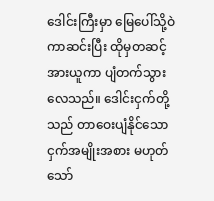ဒေါင်းကြီးမှာ မြေပေါ်သို့ဝဲကာဆင်းပြီး ထိုမှတဆင့် အားယူကာ ပျံတက်သွားလေသည်။ ဒေါင်းငှက်တို့သည် တာဝေးပျံနိုင်သော ငှက်အမျိုးအစား မဟုတ်သော်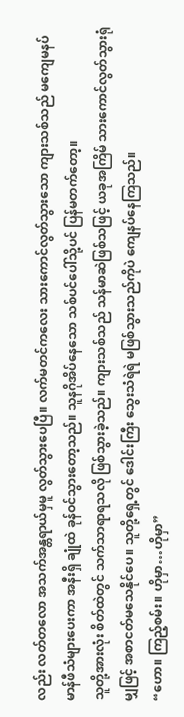လည်း လတ်တလော အသက်အန္တရာယ်မှမူ လွတ်သွားပေပြီ။ လက်မတင်ကလေး သားကောင်လွတ်သွားသော ကျားသစ်သည် မကျေမနပ် မာန်ဖီသံများပေးကာ အနီးရှိ ချုံထဲ ခုန်ဝင်သွားတော့သည်။ သူနဂိုအိပ်နေသော သစ်ပင်ပေါ်သို့ပင် ပြန်မတက်တော့။
သူတို့အားလုံး စိတ်ထဲတွင် သက်သာရာရသလို ဖြစ်သွားခဲ့သည်။ ကျားသစ်သည် သန်မာဆဲဖြစ်သဖြင့် ယခုအကြိမ် သားကောင်လွတ်သွားရုံမျှဖြင့် အစာငတ်မသေနိုင်ပေ။ သူတို့ရှေ့တွင် ဒေါင်းကြီး သွေးသံရဲရဲ မဖြစ်သွားသည်ကိုပဲ ကျေနပ်နေကြသည်။
“ဟော။ ကြည့်စမ်း။ ဟိုမှာ…ဟိုမှာ”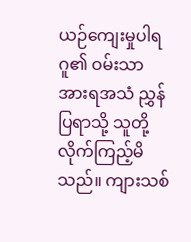ယဉ်ကျေးမှုပါရဂူ၏ ဝမ်းသာအားရအသံ ညွှန်ပြရာသို့ သူတို့ လိုက်ကြည့်မိသည်။ ကျားသစ်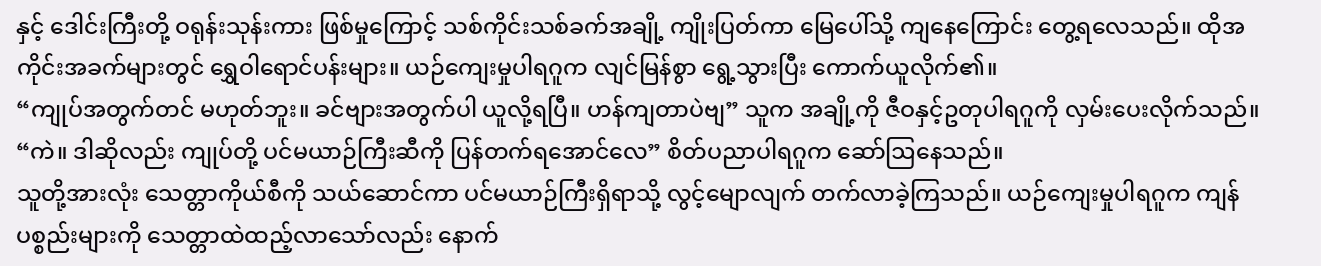နှင့် ဒေါင်းကြီးတို့ ဝရုန်းသုန်းကား ဖြစ်မှုကြောင့် သစ်ကိုင်းသစ်ခက်အချို့ ကျိုးပြတ်ကာ မြေပေါ်သို့ ကျနေကြောင်း တွေ့ရလေသည်။ ထိုအကိုင်းအခက်များတွင် ရွှေဝါရောင်ပန်းများ။ ယဉ်ကျေးမှုပါရဂူက လျင်မြန်စွာ ရွေ့သွားပြီး ကောက်ယူလိုက်၏။
“ကျုပ်အတွက်တင် မဟုတ်ဘူး။ ခင်ဗျားအတွက်ပါ ယူလို့ရပြီ။ ဟန်ကျတာပဲဗျ” သူက အချို့ကို ဇီဝနှင့်ဥတုပါရဂူကို လှမ်းပေးလိုက်သည်။
“ကဲ။ ဒါဆိုလည်း ကျုပ်တို့ ပင်မယာဉ်ကြီးဆီကို ပြန်တက်ရအောင်လေ” စိတ်ပညာပါရဂူက ဆော်ဩနေသည်။
သူတို့အားလုံး သေတ္တာကိုယ်စီကို သယ်ဆောင်ကာ ပင်မယာဉ်ကြီးရှိရာသို့ လွင့်မျောလျက် တက်လာခဲ့ကြသည်။ ယဉ်ကျေးမှုပါရဂူက ကျန်ပစ္စည်းများကို သေတ္တာထဲထည့်လာသော်လည်း နောက်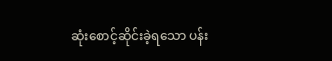ဆုံးစောင့်ဆိုင်းခဲ့ရသော ပန်း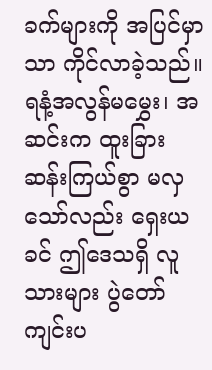ခက်များကို အပြင်မှာသာ ကိုင်လာခဲ့သည်။ ရနံ့အလွန်မမွှေး၊ အဆင်းက ထူးခြားဆန်းကြယ်စွာ မလှသော်လည်း ရှေးယခင် ဤဒေသရှိ လူသားများ ပွဲတော်ကျင်းပ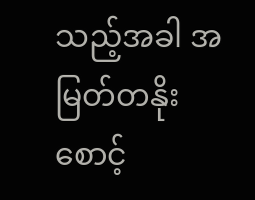သည့်အခါ အမြတ်တနိုး စောင့်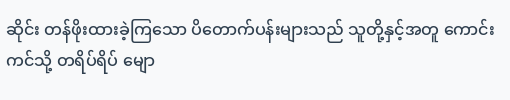ဆိုင်း တန်ဖိုးထားခဲ့ကြသော ပိတောက်ပန်းများသည် သူတို့နှင့်အတူ ကောင်းကင်သို့ တရိပ်ရိပ် မျော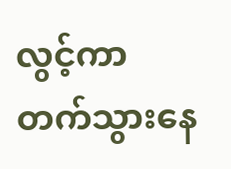လွင့်ကာ တက်သွားနေ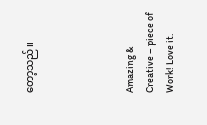တော့သည်။




Amazing & Creative – piece of Work! Love it.